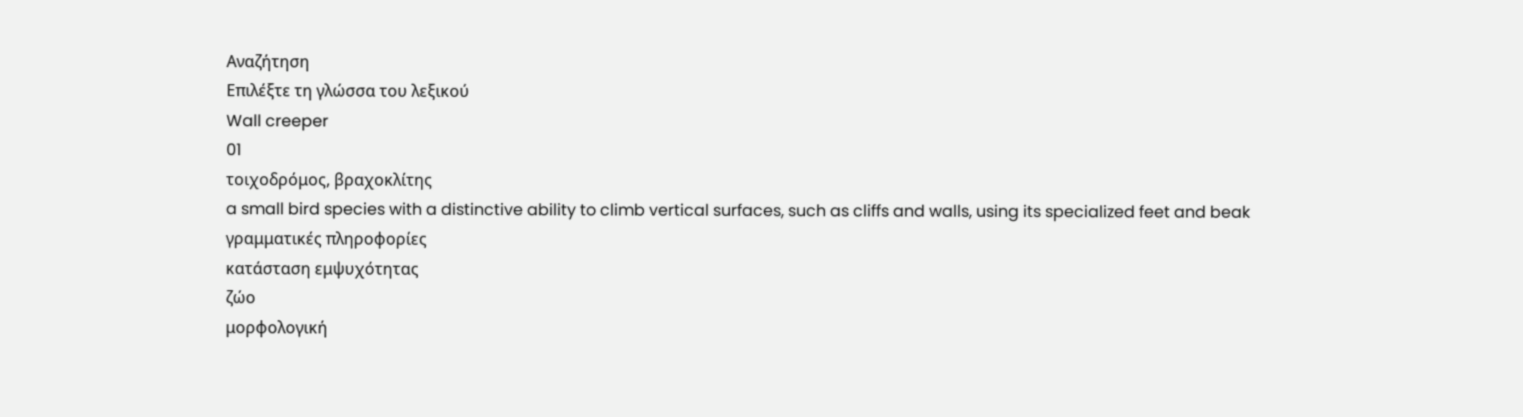Αναζήτηση
Επιλέξτε τη γλώσσα του λεξικού
Wall creeper
01
τοιχοδρόμος, βραχοκλίτης
a small bird species with a distinctive ability to climb vertical surfaces, such as cliffs and walls, using its specialized feet and beak
γραμματικές πληροφορίες
κατάσταση εμψυχότητας
ζώο
μορφολογική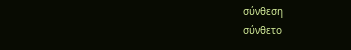σύνθεση
σύνθετο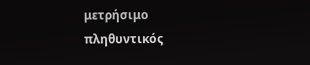μετρήσιμο
πληθυντικός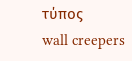τύπος
wall creepers